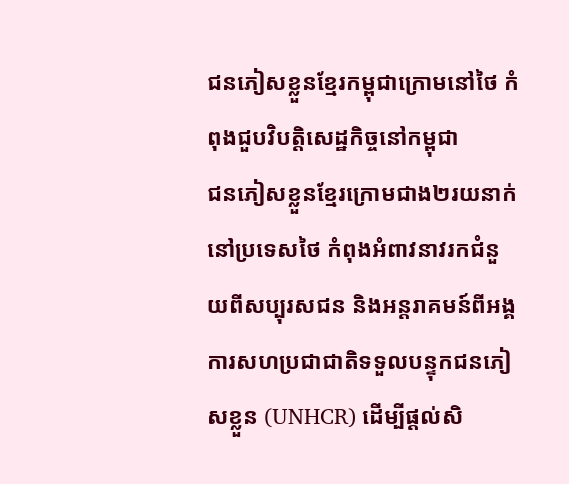ជនភៀសខ្លួនខ្មែរកម្ពុជាក្រោមនៅថៃ កំពុងជួបវិបត្តិសេដ្ឋកិច្ចនៅកម្ពុជា
ជនភៀសខ្លួនខ្មែរក្រោមជាង២រយនាក់ នៅប្រទេសថៃ កំពុងអំពាវនាវរកជំនួយពីសប្បុរសជន និងអន្តរាគមន៍ពីអង្គការសហប្រជាជាតិទទួលបន្ទុកជនភៀសខ្លួន (UNHCR) ដើម្បីផ្តល់សិ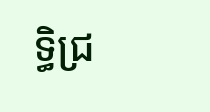ទ្ធិជ្រ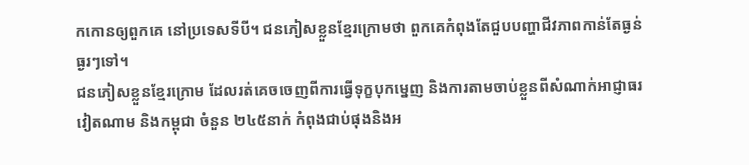កកោនឲ្យពួកគេ នៅប្រទេសទីបី។ ជនភៀសខ្លួនខ្មែរក្រោមថា ពួកគេកំពុងតែជួបបញ្ហាជីវភាពកាន់តែធ្ងន់ធ្ងរៗទៅ។
ជនភៀសខ្លួនខ្មែរក្រោម ដែលរត់គេចចេញពីការធ្វើទុក្ខបុកម្នេញ និងការតាមចាប់ខ្លួនពីសំណាក់អាជ្ញាធរវៀតណាម និងកម្ពុជា ចំនួន ២៤៥នាក់ កំពុងជាប់ផុងនិងអ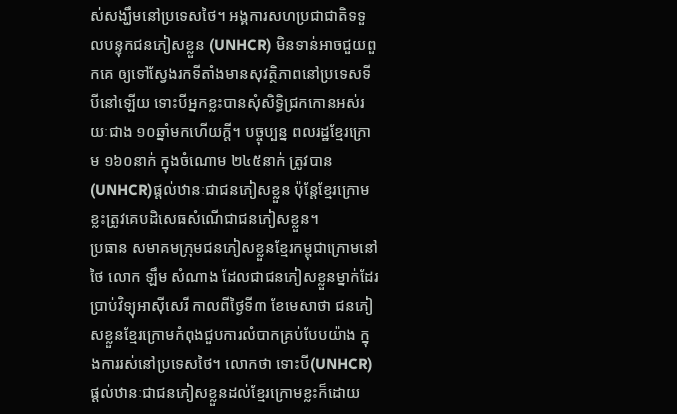ស់សង្ឃឹមនៅប្រទេសថៃ។ អង្គការសហប្រជាជាតិទទួលបន្ទុកជនភៀសខ្លួន (UNHCR) មិនទាន់អាចជួយពួកគេ ឲ្យទៅស្វែងរកទីតាំងមានសុវត្ថិភាពនៅប្រទេសទីបីនៅឡើយ ទោះបីអ្នកខ្លះបានសុំសិទ្ធិជ្រកកោនអស់រយៈជាង ១០ឆ្នាំមកហើយក្តី។ បច្ចុប្បន្ន ពលរដ្ឋខ្មែរក្រោម ១៦០នាក់ ក្នុងចំណោម ២៤៥នាក់ ត្រូវបាន (UNHCR)ផ្តល់ឋានៈជាជនភៀសខ្លួន ប៉ុន្តែខ្មែរក្រោមខ្លះត្រូវគេបដិសេធសំណើជាជនភៀសខ្លួន។
ប្រធាន សមាគមក្រុមជនភៀសខ្លួនខ្មែរកម្ពុជាក្រោមនៅថៃ លោក ឡឹម សំណាង ដែលជាជនភៀសខ្លួនម្នាក់ដែរ ប្រាប់វិទ្យុអាស៊ីសេរី កាលពីថ្ងៃទី៣ ខែមេសាថា ជនភៀសខ្លួនខ្មែរក្រោមកំពុងជួបការលំបាកគ្រប់បែបយ៉ាង ក្នុងការរស់នៅប្រទេសថៃ។ លោកថា ទោះបី(UNHCR)ផ្តល់ឋានៈជាជនភៀសខ្លួនដល់ខ្មែរក្រោមខ្លះក៏ដោយ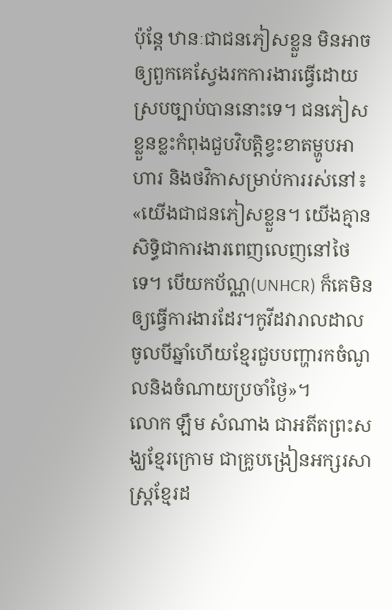ប៉ុន្តែ ឋានៈជាជនភៀសខ្លួន មិនអាចឲ្យពួកគេស្វែងរកការងារធ្វើដោយស្របច្បាប់បាននោះទេ។ ជនភៀសខ្លួនខ្លះកំពុងជួបវិបត្តិខ្វះខាតម្ហូបអាហារ និងថវិកាសម្រាប់ការរស់នៅ៖ «យើងជាជនភៀសខ្លួន។ យើងគ្មានសិទ្ធិជាការងារពេញលេញនៅថៃទេ។ បើយកប័ណ្ណ(UNHCR) ក៏គេមិនឲ្យធ្វើការងារដែរ។កូវីដវារាលដាលចូលបីឆ្នាំហើយខ្មែរជួបបញ្ហារកចំណូលនិងចំណាយប្រចាំថ្ងៃ»។
លោក ឡឹម សំណាង ជាអតីតព្រះសង្ឃខ្មែរក្រោម ជាគ្រូបង្រៀនអក្សរសាស្រ្តខ្មែរដ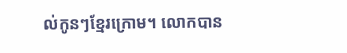ល់កូនៗខ្មែរក្រោម។ លោកបាន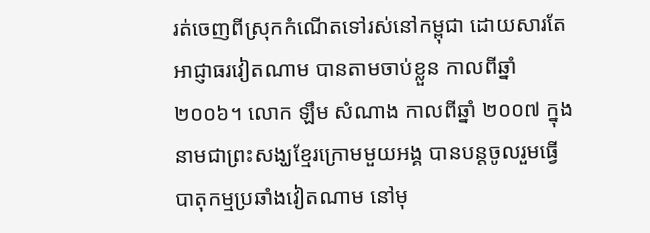រត់ចេញពីស្រុកកំណើតទៅរស់នៅកម្ពុជា ដោយសារតែអាជ្ញាធរវៀតណាម បានតាមចាប់ខ្លួន កាលពីឆ្នាំ២០០៦។ លោក ឡឹម សំណាង កាលពីឆ្នាំ ២០០៧ ក្នុងនាមជាព្រះសង្ឃខ្មែរក្រោមមួយអង្គ បានបន្តចូលរួមធ្វើបាតុកម្មប្រឆាំងវៀតណាម នៅមុ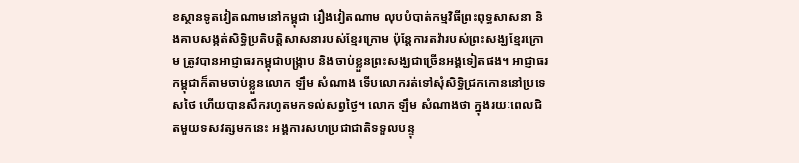ខស្ថានទូតវៀតណាមនៅកម្ពុជា រឿងវៀតណាម លុបបំបាត់កម្មវិធីព្រះពុទ្ធសាសនា និងគាបសង្កត់សិទ្ធិប្រតិបត្តិសាសនារបស់ខ្មែរក្រោម ប៉ុន្តែការតវ៉ារបស់ព្រះសង្ឃខ្មែរក្រោម ត្រូវបានអាជ្ញាធរកម្ពុជាបង្ក្រាប និងចាប់ខ្លួនព្រះសង្ឃជាច្រើនអង្គទៀតផង។ អាជ្ញាធរកម្ពុជាក៏តាមចាប់ខ្លួនលោក ឡឹម សំណាង ទើបលោករត់ទៅសុំសិទ្ធិជ្រកកោននៅប្រទេសថៃ ហើយបានសឹករហូតមកទល់សព្វថ្ងៃ។ លោក ឡឹម សំណាងថា ក្នុងរយៈពេលជិតមួយទសវត្សមកនេះ អង្គការសហប្រជាជាតិទទួលបន្ទុ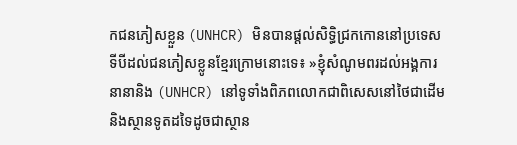កជនភៀសខ្លួន (UNHCR) មិនបានផ្តល់សិទ្ធិជ្រកកោននៅប្រទេសទីបីដល់ជនភៀសខ្លូនខ្មែរក្រោមនោះទេ៖ »ខ្ញុំសំណូមពរដល់អង្គការនានានិង (UNHCR) នៅទូទាំងពិភពលោកជាពិសេសនៅថៃជាដើមនិងស្ថានទូតដទៃដូចជាស្ថាន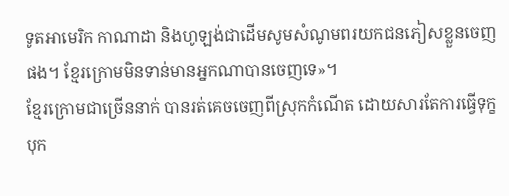ទូតអាមេរិក កាណាដា និងហូឡង់ជាដើមសូមសំណូមពរយកជនភៀសខ្លួនចេញផង។ ខ្មែរក្រោមមិនទាន់មានអ្នកណាបានចេញទេ»។
ខ្មែរក្រោមជាច្រើននាក់ បានរត់គេចចេញពីស្រុកកំណើត ដោយសារតែការធ្វើទុក្ខបុក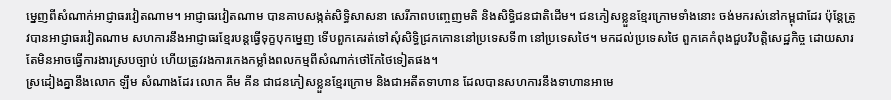ម្នេញពីសំណាក់អាជ្ញាធរវៀតណាម។ អាជ្ញាធរវៀតណាម បានគាបសង្កត់សិទ្ធិសាសនា សេរីភាពបញ្ចេញមតិ និងសិទ្ធិជនជាតិដើម។ ជនភៀសខ្លួនខ្មែរក្រោមទាំងនោះ ចង់មករស់នៅកម្ពុជាដែរ ប៉ុន្តែត្រូវបានអាជ្ញាធរវៀតណាម សហការនឹងអាជ្ញាធរខ្មែរបន្តធ្វើទុក្ខបុកម្នេញ ទើបពួកគេរត់ទៅសុំសិទ្ធិជ្រកកោននៅប្រទេសទី៣ នៅប្រទេសថៃ។ មកដល់ប្រទេសថៃ ពួកគេកំពុងជួបវិបត្តិសេដ្ឋកិច្ច ដោយសារតែមិនអាចធ្វើការងារស្របច្បាប់ ហើយត្រូវរងការកេងកម្លាំងពលកម្មពីសំណាក់ថៅកែថៃទៀតផង។
ស្រដៀងគ្នានឹងលោក ឡឹម សំណាងដែរ លោក គឹម គីន ជាជនភៀសខ្លួនខ្មែរក្រោម និងជាអតីតទាហាន ដែលបានសហការនឹងទាហានអាមេ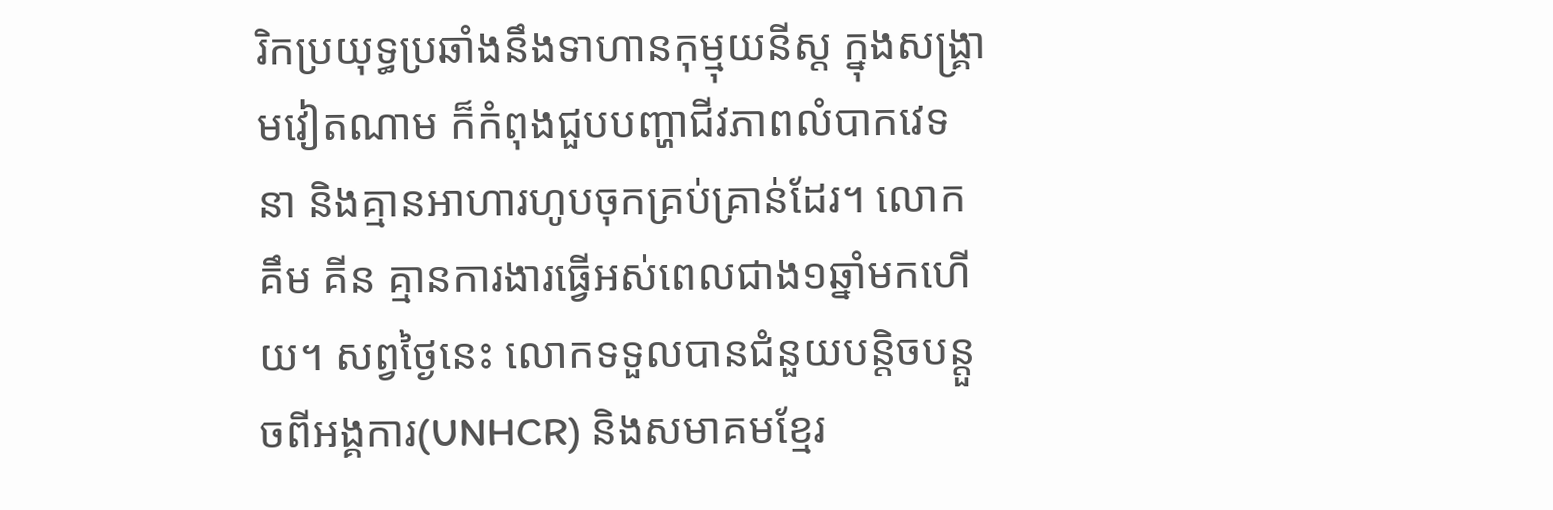រិកប្រយុទ្ធប្រឆាំងនឹងទាហានកុម្មុយនីស្ដ ក្នុងសង្គ្រាមវៀតណាម ក៏កំពុងជួបបញ្ហាជីវភាពលំបាកវេទនា និងគ្មានអាហារហូបចុកគ្រប់គ្រាន់ដែរ។ លោក គឹម គីន គ្មានការងារធ្វើអស់ពេលជាង១ឆ្នាំមកហើយ។ សព្វថ្ងៃនេះ លោកទទួលបានជំនួយបន្តិចបន្តួចពីអង្គការ(UNHCR) និងសមាគមខ្មែរ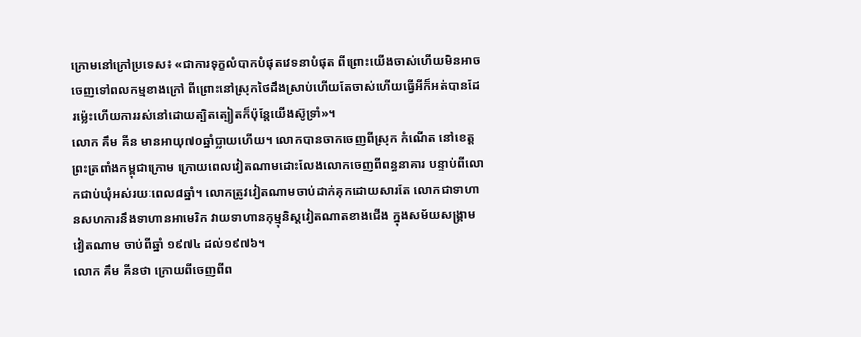ក្រោមនៅក្រៅប្រទេស៖ «ជាការទុក្ខលំបាកបំផុតវេទនាបំផុត ពីព្រោះយើងចាស់ហើយមិនអាចចេញទៅពលកម្មខាងក្រៅ ពីព្រោះនៅស្រុកថៃដឹងស្រាប់ហើយតែចាស់ហើយធ្វើអីក៏អត់បានដែរម្ល៉េះហើយការរស់នៅដោយត្បិតត្បៀតក៏ប៉ុន្តែយើងស៊ូទ្រាំ»។
លោក គឹម គីន មានអាយុ៧០ឆ្នាំប្លាយហើយ។ លោកបានចាកចេញពីស្រុក កំណើត នៅខេត្តព្រះត្រពាំងកម្ពុជាក្រោម ក្រោយពេលវៀតណាមដោះលែងលោកចេញពីពន្ធនាគារ បន្ទាប់ពីលោកជាប់ឃុំអស់រយៈពេល៨ឆ្នាំ។ លោកត្រូវវៀតណាមចាប់ដាក់គុកដោយសារតែ លោកជាទាហានសហការនឹងទាហានអាមេរិក វាយទាហានកុម្មុនិស្ដវៀតណាតខាងជើង ក្នុងសម័យសង្គ្រាមវៀតណាម ចាប់ពីឆ្នាំ ១៩៧៤ ដល់១៩៧៦។
លោក គឹម គីនថា ក្រោយពីចេញពីព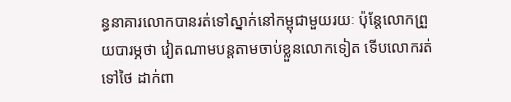ន្ធនាគារលោកបានរត់ទៅស្នាក់នៅកម្ពុជាមួយរយៈ ប៉ុន្តែលោកព្រួយបារម្ភថា វៀតណាមបន្តតាមចាប់ខ្លួនលោកទៀត ទើបលោករត់ទៅថៃ ដាក់ពា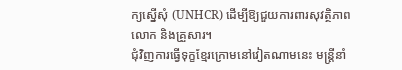ក្យស្នើសុំ (UNHCR) ដើម្បីឱ្យជួយការពារសុវត្ថិភាពលោក និងគ្រួសារ។
ជុំវិញការធ្វើទុក្ខខ្មែរក្រោមនៅវៀតណាមនេះ មន្ត្រីនាំ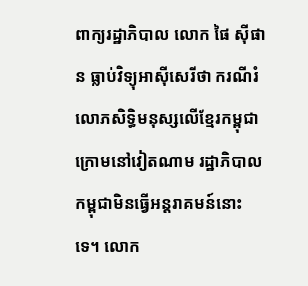ពាក្យរដ្ឋាភិបាល លោក ផៃ ស៊ីផាន ធ្លាប់វិទ្យុអាស៊ីសេរីថា ករណីរំលោភសិទ្ធិមនុស្សលើខ្មែរកម្ពុជាក្រោមនៅវៀតណាម រដ្ឋាភិបាលកម្ពុជាមិនធ្វើអន្តរាគមន៍នោះទេ។ លោក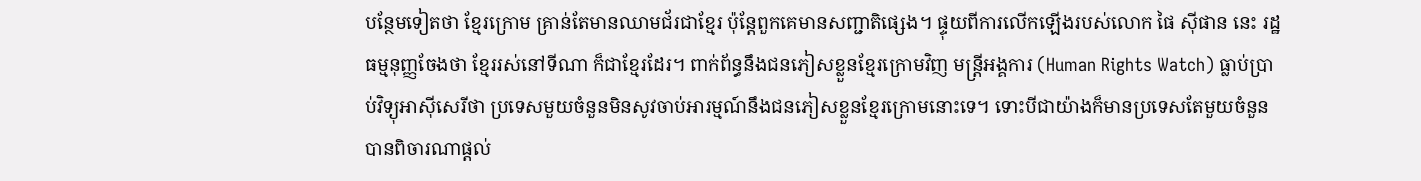បន្ថែមទៀតថា ខ្មែរក្រោម គ្រាន់តែមានឈាមជ័រជាខ្មែរ ប៉ុន្តែពួកគេមានសញ្ជាតិផ្សេង។ ផ្ទុយពីការលើកឡើងរបស់លោក ផៃ ស៊ីផាន នេះ រដ្ឋធម្មនុញ្ញចែងថា ខ្មែររស់នៅទីណា ក៏ជាខ្មែរដែរ។ ពាក់ព័ន្ធនឹងជនភៀសខ្លួនខ្មែរក្រោមវិញ មន្រ្តីអង្គការ (Human Rights Watch) ធ្លាប់ប្រាប់វិទ្យុអាស៊ីសេរីថា ប្រទេសមួយចំនួនមិនសូវចាប់អារម្មណ៍នឹងជនភៀសខ្លួនខ្មែរក្រោមនោះទេ។ ទោះបីជាយ៉ាងក៏មានប្រទេសតែមួយចំនួន បានពិចារណាផ្ដល់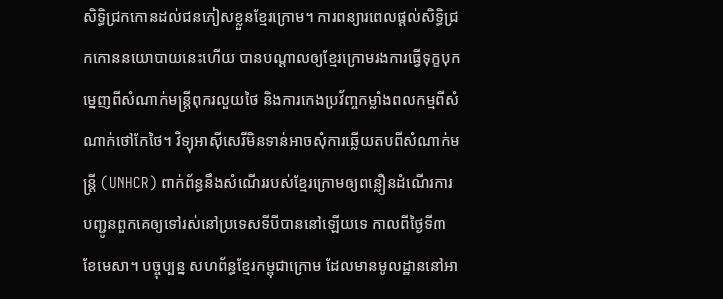សិទ្ធិជ្រកកោនដល់ជនភៀសខ្លួនខ្មែរក្រោម។ ការពន្យារពេលផ្តល់សិទ្ធិជ្រកកោននយោបាយនេះហើយ បានបណ្តាលឲ្យខ្មែរក្រោមរងការធ្វើទុក្ខបុកម្នេញពីសំណាក់មន្ត្រីពុករលួយថៃ និងការកេងប្រវ័ញ្ចកម្លាំងពលកម្មពីសំណាក់ថៅកែថៃ។ វិទ្យុអាស៊ីសេរីមិនទាន់អាចសុំការឆ្លើយតបពីសំណាក់មន្រ្តី (UNHCR) ពាក់ព័ន្ធនឹងសំណើររបស់ខ្មែរក្រោមឲ្យពន្លឿនដំណើរការបញ្ជូនពួកគេឲ្យទៅរស់នៅប្រទេសទីបីបាននៅឡើយទេ កាលពីថ្ងៃទី៣ ខែមេសា។ បច្ចុប្បន្ន សហព័ន្ធខ្មែរកម្ពុជាក្រោម ដែលមានមូលដ្ឋាននៅអា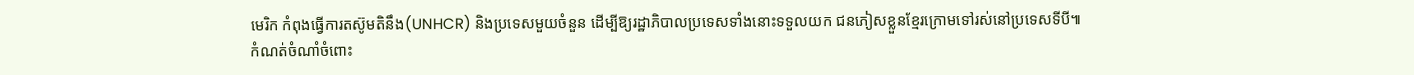មេរិក កំពុងធ្វើការតស៊ូមតិនឹង(UNHCR) និងប្រទេសមួយចំនួន ដើម្បីឱ្យរដ្ឋាភិបាលប្រទេសទាំងនោះទទួលយក ជនភៀសខ្លួនខ្មែរក្រោមទៅរស់នៅប្រទេសទីបី៕
កំណត់ចំណាំចំពោះ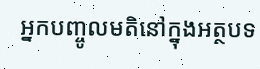អ្នកបញ្ចូលមតិនៅក្នុងអត្ថបទ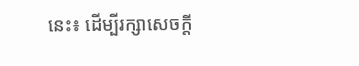នេះ៖ ដើម្បីរក្សាសេចក្ដី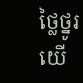ថ្លៃថ្នូរ យើ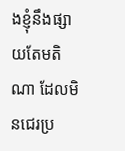ងខ្ញុំនឹងផ្សាយតែមតិណា ដែលមិនជេរប្រ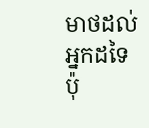មាថដល់អ្នកដទៃប៉ុ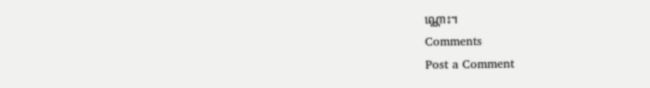ណ្ណោះ។
Comments
Post a Comment